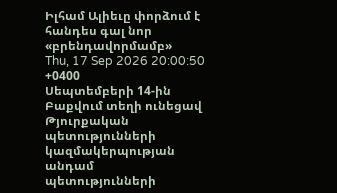Իլհամ Ալիեւը փորձում է հանդես գալ նոր «բրենդավորմամբ»
Thu, 17 Sep 2026 20:00:50 +0400
Սեպտեմբերի 14-ին Բաքվում տեղի ունեցավ Թյուրքական պետությունների կազմակերպության անդամ պետությունների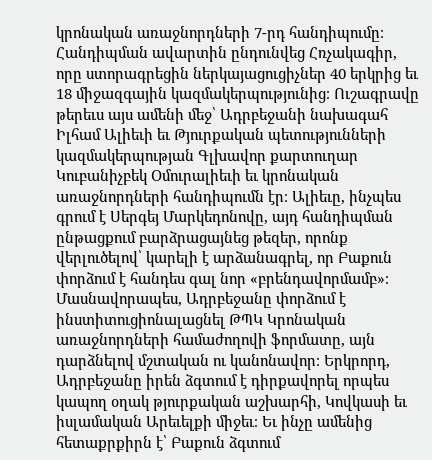կրոնական առաջնորդների 7-րդ հանդիպումը։ Հանդիպման ավարտին ընդունվեց Հռչակագիր, որը ստորագրեցին ներկայացուցիչներ 40 երկրից եւ 18 միջազգային կազմակերպությունից։ Ուշագրավը թերեւս այս ամենի մեջ՝ Ադրբեջանի նախագահ Իլհամ Ալիեւի եւ Թյուրքական պետությունների կազմակերպության Գլխավոր քարտուղար Կուբանիչբեկ Օմուրալիեւի եւ կրոնական առաջնորդների հանդիպումն էր։ Ալիեւը, ինչպես գրում է Սերգեյ Մարկեդոնովը, այդ հանդիպման ընթացքում բարձրացայնեց թեզեր, որոնք վերլուծելով՝ կարելի է արձանագրել, որ Բաքուն փորձում է հանդես գալ նոր «բրենդավորմամբ»։
Մասնավորապես, Ադրբեջանը փորձում է ինստիտուցիոնալացնել ԹՊԿ Կրոնական առաջնորդների համաժողովի ֆորմատը, այն դարձնելով մշտական ու կանոնավոր։ Երկրորդ, Ադրբեջանը իրեն ձգտում է դիրքավորել որպես կապող օղակ թյուրքական աշխարհի, Կովկասի եւ իսլամական Արեւելքի միջեւ։ Եւ ինչը ամենից հետաքրքիրն է՝ Բաքուն ձգտում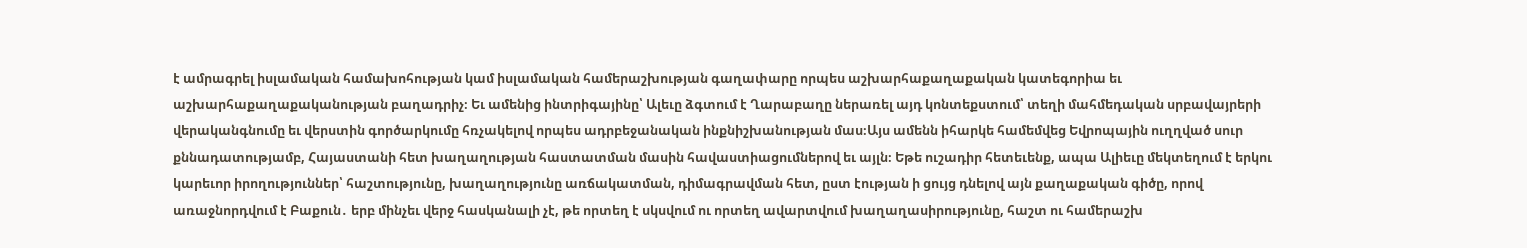է ամրագրել իսլամական համախոհության կամ իսլամական համերաշխության գաղափարը որպես աշխարհաքաղաքական կատեգորիա եւ աշխարհաքաղաքականության բաղադրիչ։ Եւ ամենից ինտրիգայինը՝ Ալեւը ձգտում է Ղարաբաղը ներառել այդ կոնտեքստում՝ տեղի մահմեդական սրբավայրերի վերականգնումը եւ վերստին գործարկումը հռչակելով որպես ադրբեջանական ինքնիշխանության մաս։Այս ամենն իհարկե համեմվեց Եվրոպային ուղղված սուր քննադատությամբ, Հայաստանի հետ խաղաղության հաստատման մասին հավաստիացումներով եւ այլն։ Եթե ուշադիր հետեւենք, ապա Ալիեւը մեկտեղում է երկու կարեւոր իրողություններ՝ հաշտությունը, խաղաղությունը առճակատման, դիմագրավման հետ, ըստ էության ի ցույց դնելով այն քաղաքական գիծը, որով առաջնորդվում է Բաքուն․ երբ մինչեւ վերջ հասկանալի չէ, թե որտեղ է սկսվում ու որտեղ ավարտվում խաղաղասիրությունը, հաշտ ու համերաշխ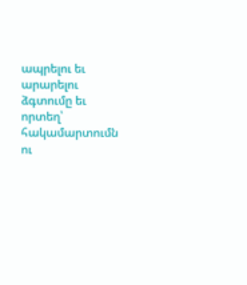ապրելու եւ արարելու ձգտումը եւ որտեղ՝ հակամարտումն ու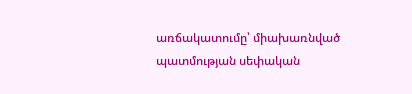առճակատումը՝ միախառնված պատմության սեփական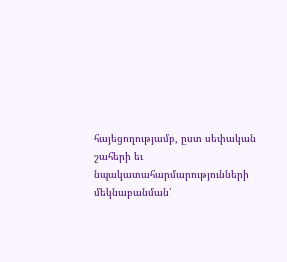հայեցողությամբ, ըստ սեփական շահերի եւ նպակատահարմարությունների մեկնաբանման՝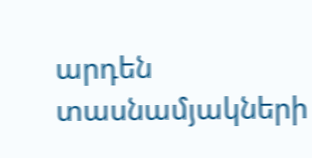արդեն տասնամյակների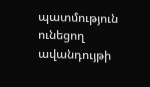պատմություն ունեցող ավանդույթի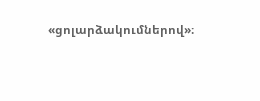«ցոլարձակումներով»։